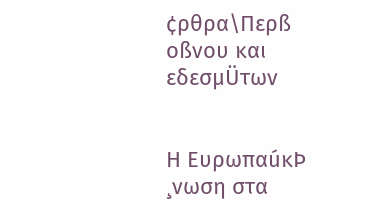¢ρθρα\Περß οßνου και εδεσμÜτων


Η ΕυρωπαúκÞ ¸νωση στα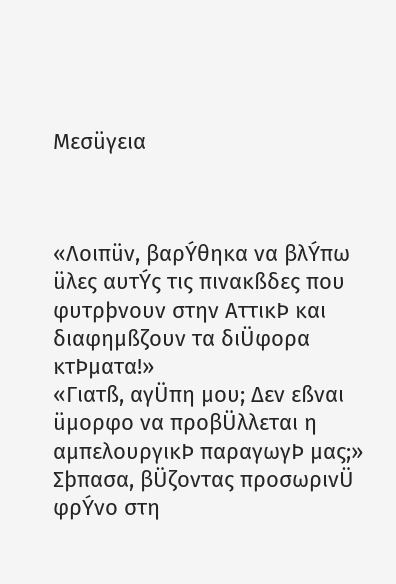Μεσüγεια



«Λοιπüν, βαρÝθηκα να βλÝπω üλες αυτÝς τις πινακßδες που φυτρþνουν στην ΑττικÞ και διαφημßζουν τα διÜφορα κτÞματα!»
«Γιατß, αγÜπη μου; Δεν εßναι üμορφο να προβÜλλεται η αμπελουργικÞ παραγωγÞ μας;»
Σþπασα, βÜζοντας προσωρινÜ φρÝνο στη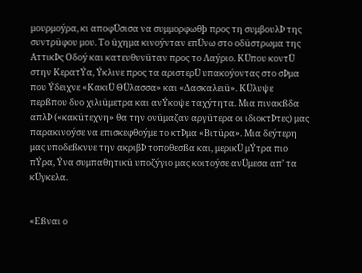μουρμοýρα, κι αποφÜσισα να συμμορφωθþ προς τη συμβουλÞ της συντρüφου μου. Το üχημα κινοýνταν επÜνω στο οδüστρωμα της ΑττικÞς Οδοý και κατευθυνüταν προς το Λαýριο. ΚÜπου κοντÜ στην ΚερατÝα, Ýκλινε προς τα αριστερÜ υπακοýοντας στο σÞμα που Ýδειχνε «ΚακιÜ ΘÜλασσα» και «Δασκαλειü». ΚÜλυψε περßπου δυο χιλιüμετρα και ανÝκοψε ταχýτητα. Μια πινακßδα απλÞ («κακüτεχνη» θα την ονüμαζαν αργüτερα οι ιδιοκτÞτες) μας παρακινοýσε να επισκεφθοýμε το κτÞμα «Βιτüρα». Μια δεýτερη μας υποδεßκνυε την ακριβÞ τοποθεσßα και, μερικÜ μÝτρα πιο πÝρα, Ýνα συμπαθητικü υποζýγιο μας κοιτοýσε ανÜμεσα απ’ τα κÜγκελα.


«Εßναι ο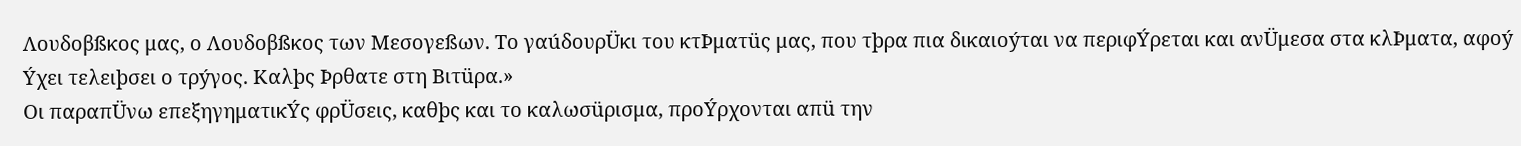Λουδοβßκος μας, ο Λουδοβßκος των Μεσογεßων. Το γαúδουρÜκι του κτÞματüς μας, που τþρα πια δικαιοýται να περιφÝρεται και ανÜμεσα στα κλÞματα, αφοý Ýχει τελειþσει ο τρýγος. Καλþς Þρθατε στη Βιτüρα.»
Οι παραπÜνω επεξηγηματικÝς φρÜσεις, καθþς και το καλωσüρισμα, προÝρχονται απü την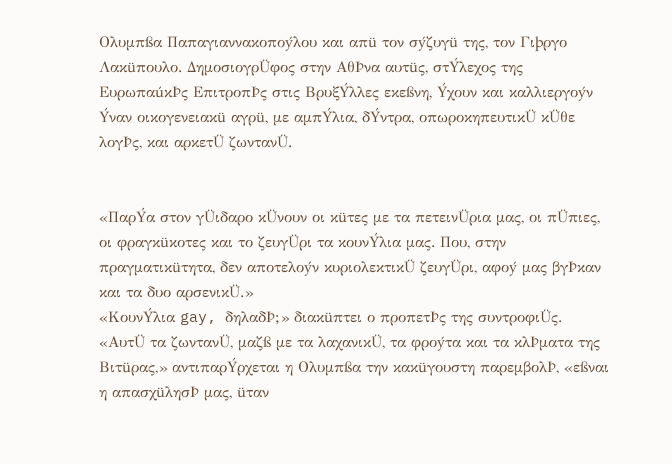Ολυμπßα Παπαγιαννακοποýλου και απü τον σýζυγü της, τον Γιþργο Λακüπουλο. ΔημοσιογρÜφος στην ΑθÞνα αυτüς, στÝλεχος της ΕυρωπαúκÞς ΕπιτροπÞς στις ΒρυξÝλλες εκεßνη, Ýχουν και καλλιεργοýν Ýναν οικογενειακü αγρü, με αμπÝλια, δÝντρα, οπωροκηπευτικÜ κÜθε λογÞς, και αρκετÜ ζωντανÜ.


«ΠαρÝα στον γÜιδαρο κÜνουν οι κüτες με τα πετεινÜρια μας, οι πÜπιες, οι φραγκüκοτες και το ζευγÜρι τα κουνÝλια μας. Που, στην πραγματικüτητα, δεν αποτελοýν κυριολεκτικÜ ζευγÜρι, αφοý μας βγÞκαν και τα δυο αρσενικÜ.»
«ΚουνÝλια gay, δηλαδÞ;» διακüπτει ο προπετÞς της συντροφιÜς.
«ΑυτÜ τα ζωντανÜ, μαζß με τα λαχανικÜ, τα φροýτα και τα κλÞματα της Βιτüρας,» αντιπαρÝρχεται η Ολυμπßα την κακüγουστη παρεμβολÞ, «εßναι η απασχüλησÞ μας, üταν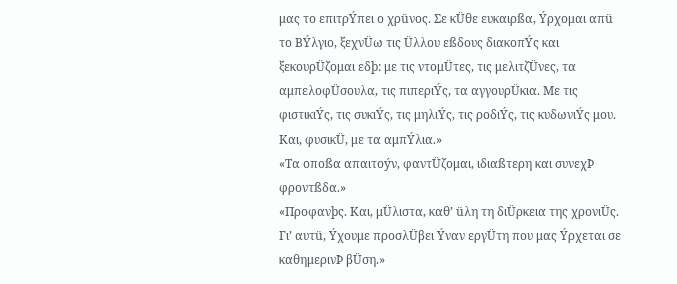μας το επιτρÝπει ο χρüνος. Σε κÜθε ευκαιρßα, Ýρχομαι απü το ΒÝλγιο, ξεχνÜω τις Üλλου εßδους διακοπÝς και ξεκουρÜζομαι εδþ: με τις ντομÜτες, τις μελιτζÜνες, τα αμπελοφÜσουλα, τις πιπεριÝς, τα αγγουρÜκια. Με τις φιστικιÝς, τις συκιÝς, τις μηλιÝς, τις ροδιÝς, τις κυδωνιÝς μου. Και, φυσικÜ, με τα αμπÝλια.»
«Τα οποßα απαιτοýν, φαντÜζομαι, ιδιαßτερη και συνεχÞ φροντßδα.»
«Προφανþς. Και, μÜλιστα, καθ’ üλη τη διÜρκεια της χρονιÜς. Γι’ αυτü, Ýχουμε προσλÜβει Ýναν εργÜτη που μας Ýρχεται σε καθημερινÞ βÜση.»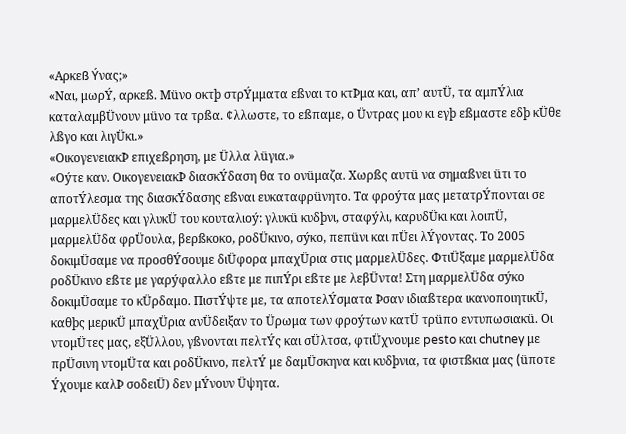«Αρκεß Ýνας;»
«Ναι, μωρÝ, αρκεß. Μüνο οκτþ στρÝμματα εßναι το κτÞμα και, απ’ αυτÜ, τα αμπÝλια καταλαμβÜνουν μüνο τα τρßα. ¢λλωστε, το εßπαμε, ο Üντρας μου κι εγþ εßμαστε εδþ κÜθε λßγο και λιγÜκι.»
«ΟικογενειακÞ επιχεßρηση, με Üλλα λüγια.»
«Οýτε καν. ΟικογενειακÞ διασκÝδαση θα το ονüμαζα. Χωρßς αυτü να σημαßνει üτι το αποτÝλεσμα της διασκÝδασης εßναι ευκαταφρüνητο. Τα φροýτα μας μετατρÝπονται σε μαρμελÜδες και γλυκÜ του κουταλιοý: γλυκü κυδþνι, σταφýλι, καρυδÜκι και λοιπÜ, μαρμελÜδα φρÜουλα, βερßκοκο, ροδÜκινο, σýκο, πεπüνι και πÜει λÝγοντας. Το 2005 δοκιμÜσαμε να προσθÝσουμε διÜφορα μπαχÜρια στις μαρμελÜδες. ΦτιÜξαμε μαρμελÜδα ροδÜκινο εßτε με γαρýφαλλο εßτε με πιπÝρι εßτε με λεβÜντα! Στη μαρμελÜδα σýκο δοκιμÜσαμε το κÜρδαμο. ΠιστÝψτε με, τα αποτελÝσματα Þσαν ιδιαßτερα ικανοποιητικÜ, καθþς μερικÜ μπαχÜρια ανÜδειξαν το Üρωμα των φροýτων κατÜ τρüπο εντυπωσιακü. Οι ντομÜτες μας, εξÜλλου, γßνονται πελτÝς και σÜλτσα, φτιÜχνουμε pesto και chutney με πρÜσινη ντομÜτα και ροδÜκινο, πελτÝ με δαμÜσκηνα και κυδþνια, τα φιστßκια μας (üποτε Ýχουμε καλÞ σοδειÜ) δεν μÝνουν Üψητα.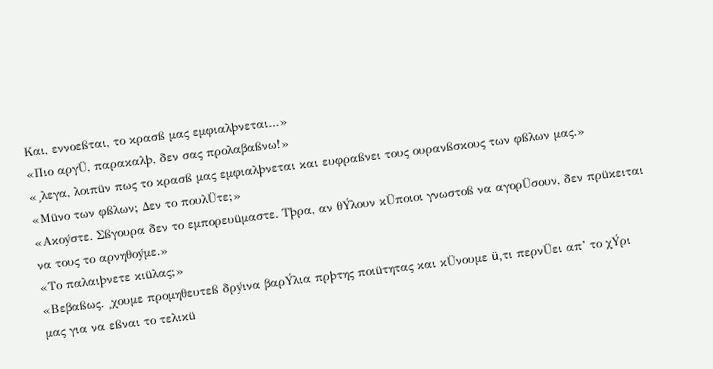Και, εννοεßται, το κρασß μας εμφιαλþνεται…»
«Πιο αργÜ, παρακαλþ, δεν σας προλαβαßνω!»
«¸λεγα, λοιπüν πως το κρασß μας εμφιαλþνεται και ευφραßνει τους ουρανßσκους των φßλων μας.»
«Μüνο των φßλων; Δεν το πουλÜτε;»
«Ακοýστε. Σßγουρα δεν το εμπορευüμαστε. Τþρα, αν θÝλουν κÜποιοι γνωστοß να αγορÜσουν, δεν πρüκειται να τους το αρνηθοýμε.»
«Το παλαιþνετε κιüλας;»
«Βεβαßως. ¸χουμε προμηθευτεß δρýινα βαρÝλια πρþτης ποιüτητας και κÜνουμε ü,τι περνÜει απ’ το χÝρι μας για να εßναι το τελικü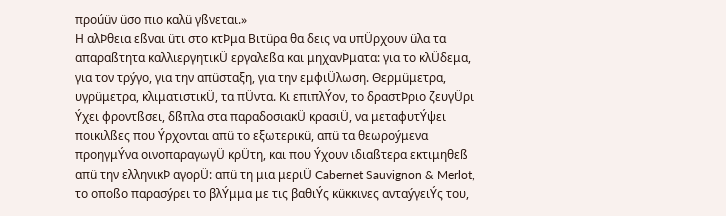προúüν üσο πιο καλü γßνεται.»
Η αλÞθεια εßναι üτι στο κτÞμα Βιτüρα θα δεις να υπÜρχουν üλα τα απαραßτητα καλλιεργητικÜ εργαλεßα και μηχανÞματα: για το κλÜδεμα, για τον τρýγο, για την απüσταξη, για την εμφιÜλωση. Θερμüμετρα, υγρüμετρα, κλιματιστικÜ, τα πÜντα. Κι επιπλÝον, το δραστÞριο ζευγÜρι Ýχει φροντßσει, δßπλα στα παραδοσιακÜ κρασιÜ, να μεταφυτÝψει ποικιλßες που Ýρχονται απü το εξωτερικü, απü τα θεωροýμενα προηγμÝνα οινοπαραγωγÜ κρÜτη, και που Ýχουν ιδιαßτερα εκτιμηθεß απü την ελληνικÞ αγορÜ: απü τη μια μεριÜ Cabernet Sauvignon & Merlot, το οποßο παρασýρει το βλÝμμα με τις βαθιÝς κüκκινες ανταýγειÝς του,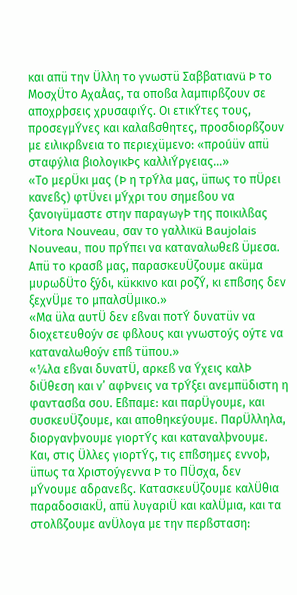και απü την Üλλη το γνωστü Σαββατιανü Þ το ΜοσχÜτο ΑχαÀας, τα οποßα λαμπιρßζουν σε αποχρþσεις χρυσαφιÝς. Οι ετικÝτες τους, προσεγμÝνες και καλαßσθητες, προσδιορßζουν με ειλικρßνεια το περιεχüμενο: «προúüν απü σταφýλια βιολογικÞς καλλιÝργειας…»
«Το μερÜκι μας (Þ η τρÝλα μας, üπως το πÜρει κανεßς) φτÜνει μÝχρι του σημεßου να ξανοιγüμαστε στην παραγωγÞ της ποικιλßας Vitora Nouveau, σαν το γαλλικü Baujolais Nouveau, που πρÝπει να καταναλωθεß Üμεσα. Απü το κρασß μας, παρασκευÜζουμε ακüμα μυρωδÜτο ξýδι, κüκκινο και ροζÝ, κι επßσης δεν ξεχνÜμε το μπαλσÜμικο.»
«Μα üλα αυτÜ δεν εßναι ποτÝ δυνατüν να διοχετευθοýν σε φßλους και γνωστοýς οýτε να καταναλωθοýν επß τüπου.»
«¼λα εßναι δυνατÜ, αρκεß να Ýχεις καλÞ διÜθεση και ν’ αφÞνεις να τρÝξει ανεμπüδιστη η φαντασßα σου. Εßπαμε: και παρÜγουμε, και συσκευÜζουμε, και αποθηκεýουμε. ΠαρÜλληλα, διοργανþνουμε γιορτÝς και καταναλþνουμε. Και, στις Üλλες γιορτÝς, τις επßσημες εννοþ, üπως τα Χριστοýγεννα Þ το ΠÜσχα, δεν μÝνουμε αδρανεßς. ΚατασκευÜζουμε καλÜθια παραδοσιακÜ, απü λυγαριÜ και καλÜμια, και τα στολßζουμε ανÜλογα με την περßσταση: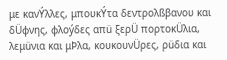με κανÝλλες, μπουκÝτα δεντρολßβανου και δÜφνης, φλοýδες απü ξερÜ πορτοκÜλια, λεμüνια και μÞλα, κουκουνÜρες, ρüδια και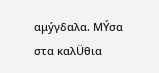αμýγδαλα. ΜÝσα στα καλÜθια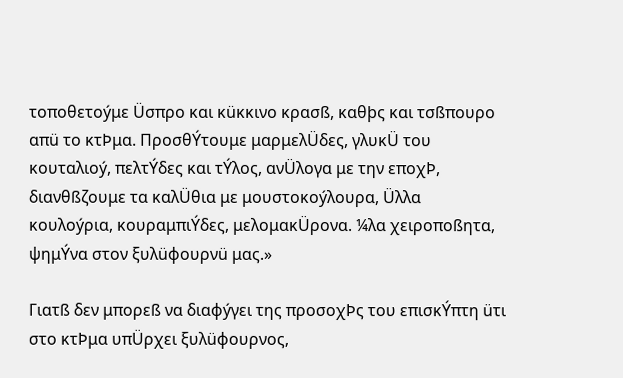τοποθετοýμε Üσπρο και κüκκινο κρασß, καθþς και τσßπουρο απü το κτÞμα. ΠροσθÝτουμε μαρμελÜδες, γλυκÜ του κουταλιοý, πελτÝδες και τÝλος, ανÜλογα με την εποχÞ, διανθßζουμε τα καλÜθια με μουστοκοýλουρα, Üλλα κουλοýρια, κουραμπιÝδες, μελομακÜρονα. ¼λα χειροποßητα, ψημÝνα στον ξυλüφουρνü μας.»

Γιατß δεν μπορεß να διαφýγει της προσοχÞς του επισκÝπτη üτι στο κτÞμα υπÜρχει ξυλüφουρνος,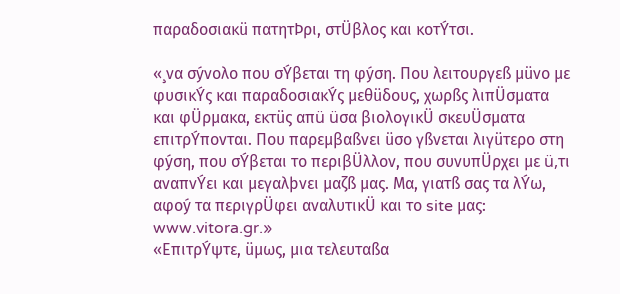παραδοσιακü πατητÞρι, στÜβλος και κοτÝτσι.

«¸να σýνολο που σÝβεται τη φýση. Που λειτουργεß μüνο με φυσικÝς και παραδοσιακÝς μεθüδους, χωρßς λιπÜσματα και φÜρμακα, εκτüς απü üσα βιολογικÜ σκευÜσματα επιτρÝπονται. Που παρεμβαßνει üσο γßνεται λιγüτερο στη φýση, που σÝβεται το περιβÜλλον, που συνυπÜρχει με ü,τι αναπνÝει και μεγαλþνει μαζß μας. Μα, γιατß σας τα λÝω, αφοý τα περιγρÜφει αναλυτικÜ και το site μας: www.vitora.gr.»
«ΕπιτρÝψτε, üμως, μια τελευταßα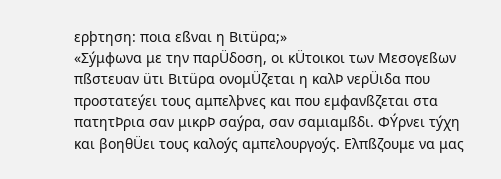ερþτηση: ποια εßναι η Βιτüρα;»
«Σýμφωνα με την παρÜδοση, οι κÜτοικοι των Μεσογεßων πßστευαν üτι Βιτüρα ονομÜζεται η καλÞ νερÜιδα που προστατεýει τους αμπελþνες και που εμφανßζεται στα πατητÞρια σαν μικρÞ σαýρα, σαν σαμιαμßδι. ΦÝρνει τýχη και βοηθÜει τους καλοýς αμπελουργοýς. Ελπßζουμε να μας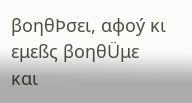βοηθÞσει, αφοý κι εμεßς βοηθÜμε και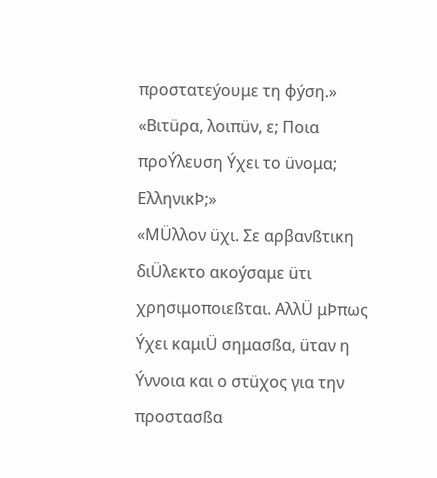προστατεýουμε τη φýση.»
«Βιτüρα, λοιπüν, ε; Ποια προÝλευση Ýχει το üνομα; ΕλληνικÞ;»
«ΜÜλλον üχι. Σε αρβανßτικη διÜλεκτο ακοýσαμε üτι χρησιμοποιεßται. ΑλλÜ μÞπως Ýχει καμιÜ σημασßα, üταν η Ýννοια και ο στüχος για την προστασßα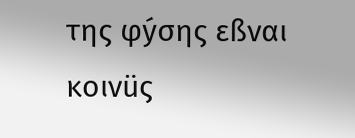της φýσης εßναι κοινüς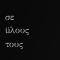σε üλους τους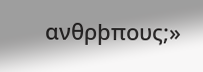ανθρþπους;»